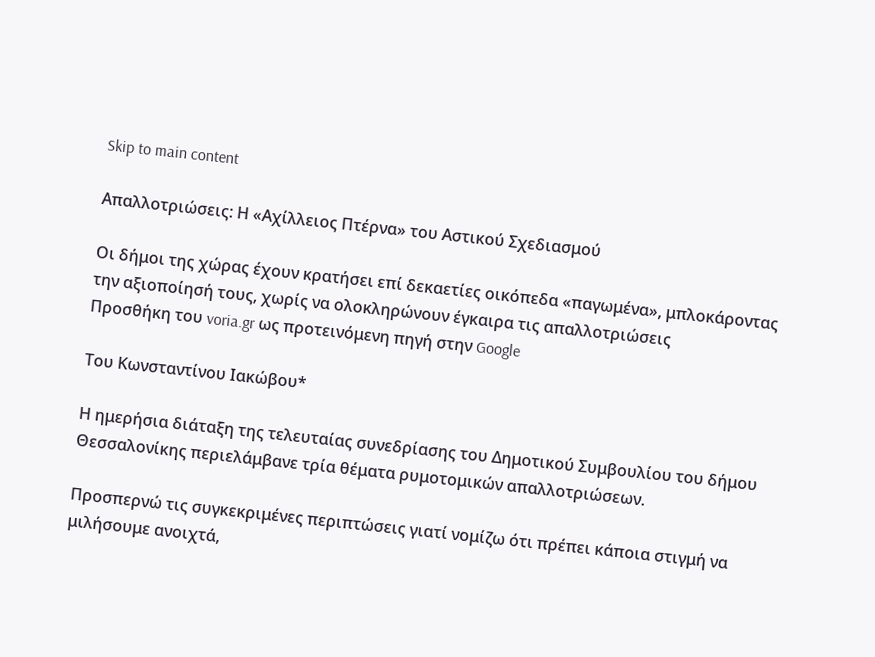Skip to main content

Απαλλοτριώσεις: Η «Αχίλλειος Πτέρνα» του Αστικού Σχεδιασμού

Οι δήμοι της χώρας έχουν κρατήσει επί δεκαετίες οικόπεδα «παγωμένα», μπλοκάροντας την αξιοποίησή τους, χωρίς να ολοκληρώνουν έγκαιρα τις απαλλοτριώσεις
Προσθήκη του voria.gr ως προτεινόμενη πηγή στην Google

Του Κωνσταντίνου Ιακώβου*

Η ημερήσια διάταξη της τελευταίας συνεδρίασης του Δημοτικού Συμβουλίου του δήμου Θεσσαλονίκης περιελάμβανε τρία θέματα ρυμοτομικών απαλλοτριώσεων.

Προσπερνώ τις συγκεκριμένες περιπτώσεις γιατί νομίζω ότι πρέπει κάποια στιγμή να μιλήσουμε ανοιχτά,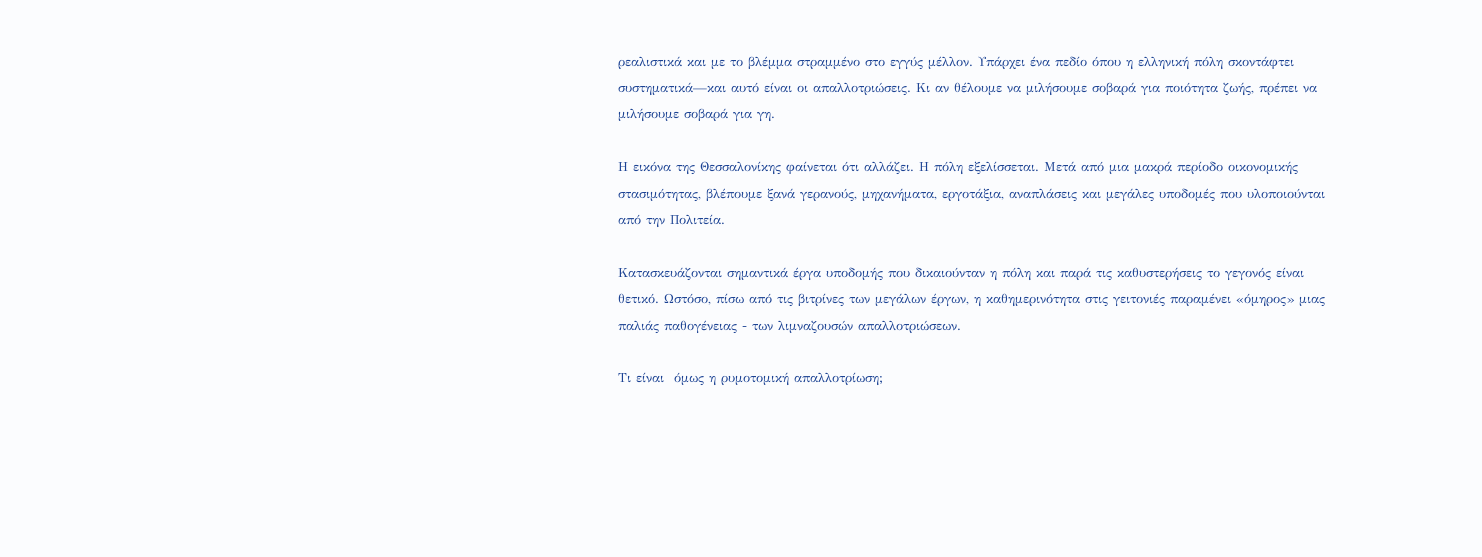ρεαλιστικά και με το βλέμμα στραμμένο στο εγγύς μέλλον. Υπάρχει ένα πεδίο όπου η ελληνική πόλη σκοντάφτει συστηματικά—και αυτό είναι οι απαλλοτριώσεις. Κι αν θέλουμε να μιλήσουμε σοβαρά για ποιότητα ζωής, πρέπει να μιλήσουμε σοβαρά για γη.

Η εικόνα της Θεσσαλονίκης φαίνεται ότι αλλάζει. Η πόλη εξελίσσεται. Μετά από μια μακρά περίοδο οικονομικής στασιμότητας, βλέπουμε ξανά γερανούς, μηχανήματα, εργοτάξια, αναπλάσεις και μεγάλες υποδομές που υλοποιούνται από την Πολιτεία.

Κατασκευάζονται σημαντικά έργα υποδομής που δικαιούνταν η πόλη και παρά τις καθυστερήσεις το γεγονός είναι θετικό. Ωστόσο, πίσω από τις βιτρίνες των μεγάλων έργων, η καθημερινότητα στις γειτονιές παραμένει «όμηρος» μιας παλιάς παθογένειας - των λιμναζουσών απαλλοτριώσεων.

Τι είναι  όμως η ρυμοτομική απαλλοτρίωση;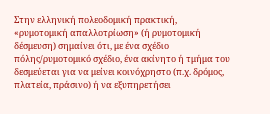Στην ελληνική πολεοδομική πρακτική, «ρυμοτομική απαλλοτρίωση» (ή ρυμοτομική δέσμευση) σημαίνει ότι, με ένα σχέδιο πόλης/ρυμοτομικό σχέδιο, ένα ακίνητο ή τμήμα του δεσμεύεται για να μείνει κοινόχρηστο (π.χ. δρόμος, πλατεία, πράσινο) ή να εξυπηρετήσει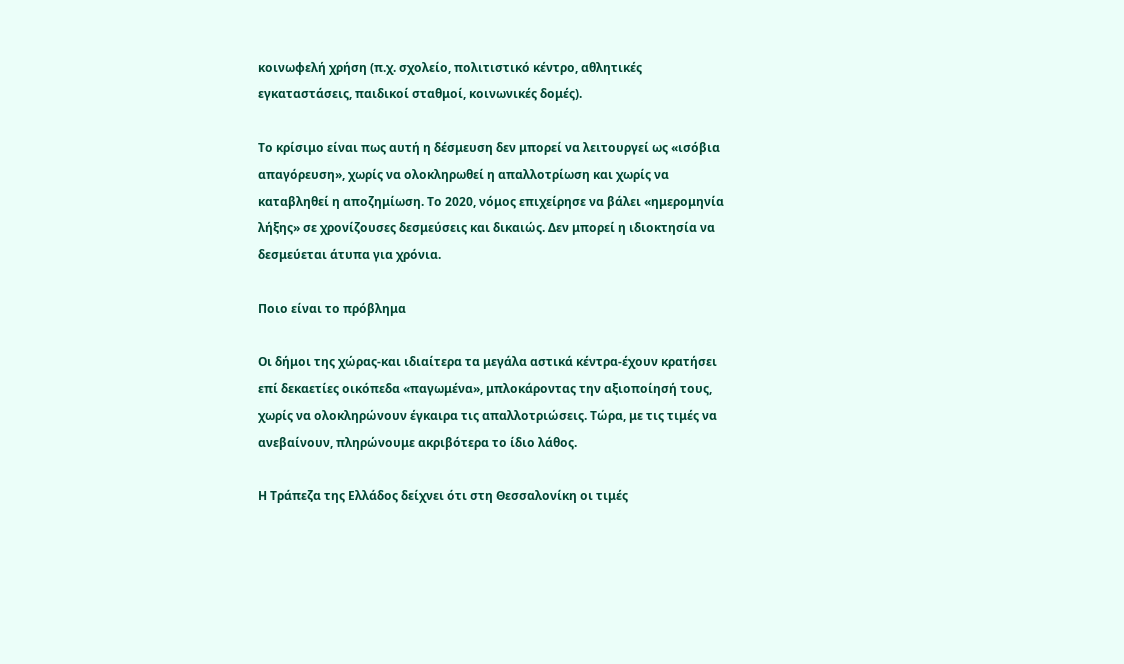κοινωφελή χρήση (π.χ. σχολείο, πολιτιστικό κέντρο, αθλητικές εγκαταστάσεις, παιδικοί σταθμοί, κοινωνικές δομές).

Το κρίσιμο είναι πως αυτή η δέσμευση δεν μπορεί να λειτουργεί ως «ισόβια απαγόρευση», χωρίς να ολοκληρωθεί η απαλλοτρίωση και χωρίς να καταβληθεί η αποζημίωση. Το 2020, νόμος επιχείρησε να βάλει «ημερομηνία λήξης» σε χρονίζουσες δεσμεύσεις και δικαιώς. Δεν μπορεί η ιδιοκτησία να δεσμεύεται άτυπα για χρόνια.

Ποιο είναι το πρόβλημα

Οι δήμοι της χώρας-και ιδιαίτερα τα μεγάλα αστικά κέντρα-έχουν κρατήσει επί δεκαετίες οικόπεδα «παγωμένα», μπλοκάροντας την αξιοποίησή τους, χωρίς να ολοκληρώνουν έγκαιρα τις απαλλοτριώσεις. Τώρα, με τις τιμές να ανεβαίνουν, πληρώνουμε ακριβότερα το ίδιο λάθος.

Η Τράπεζα της Ελλάδος δείχνει ότι στη Θεσσαλονίκη οι τιμές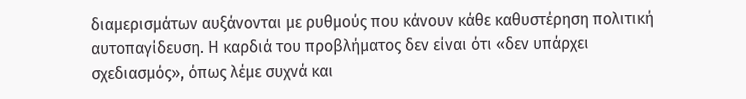διαμερισμάτων αυξάνονται με ρυθμούς που κάνουν κάθε καθυστέρηση πολιτική αυτοπαγίδευση. Η καρδιά του προβλήματος δεν είναι ότι «δεν υπάρχει σχεδιασμός», όπως λέμε συχνά και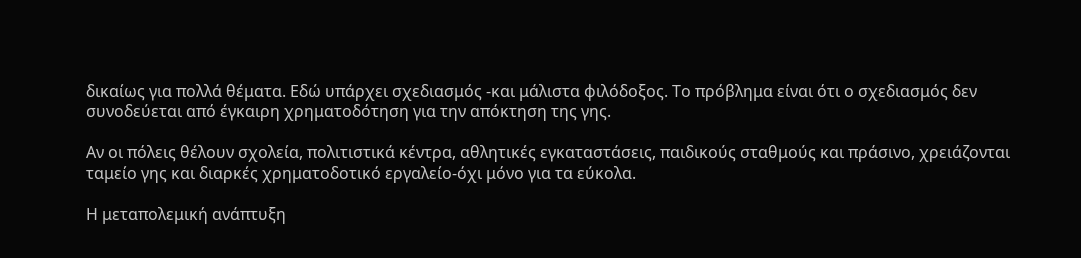δικαίως για πολλά θέματα. Εδώ υπάρχει σχεδιασμός -και μάλιστα φιλόδοξος. Το πρόβλημα είναι ότι ο σχεδιασμός δεν συνοδεύεται από έγκαιρη χρηματοδότηση για την απόκτηση της γης.

Αν οι πόλεις θέλουν σχολεία, πολιτιστικά κέντρα, αθλητικές εγκαταστάσεις, παιδικούς σταθμούς και πράσινο, χρειάζονται ταμείο γης και διαρκές χρηματοδοτικό εργαλείο-όχι μόνο για τα εύκολα.

Η μεταπολεμική ανάπτυξη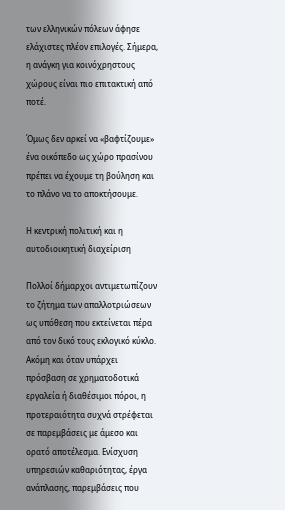των ελληνικών πόλεων άφησε ελάχιστες πλέον επιλογές. Σήμερα, η ανάγκη για κοινόχρηστους χώρους είναι πιο επιτακτική από ποτέ.

Όμως δεν αρκεί να «βαφτίζουμε» ένα οικόπεδο ως χώρο πρασίνου πρέπει να έχουμε τη βούληση και το πλάνο να το αποκτήσουμε.

Η κεντρική πολιτική και η αυτοδιοικητική διαχείριση

Πολλοί δήμαρχοι αντιμετωπίζουν το ζήτημα των απαλλοτριώσεων ως υπόθεση που εκτείνεται πέρα από τον δικό τους εκλογικό κύκλο. Ακόμη και όταν υπάρχει πρόσβαση σε χρηματοδοτικά εργαλεία ή διαθέσιμοι πόροι, η προτεραιότητα συχνά στρέφεται σε παρεμβάσεις με άμεσο και ορατό αποτέλεσμα. Eνίσχυση υπηρεσιών καθαριότητας, έργα ανάπλασης, παρεμβάσεις που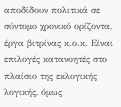αποδίδουν πολιτικά σε σύντομο χρονικό ορίζοντα, έργα βιτρίνας κ.ο.κ. Είναι επιλογές κατανοητές στο πλαίσιο της εκλογικής λογικής, όμως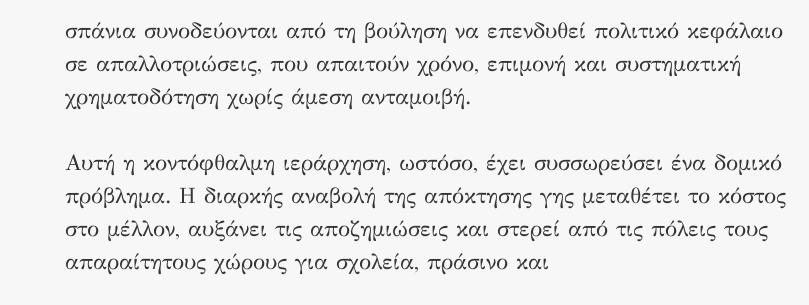σπάνια συνοδεύονται από τη βούληση να επενδυθεί πολιτικό κεφάλαιο σε απαλλοτριώσεις, που απαιτούν χρόνο, επιμονή και συστηματική χρηματοδότηση χωρίς άμεση ανταμοιβή.

Αυτή η κοντόφθαλμη ιεράρχηση, ωστόσο, έχει συσσωρεύσει ένα δομικό πρόβλημα. Η διαρκής αναβολή της απόκτησης γης μεταθέτει το κόστος στο μέλλον, αυξάνει τις αποζημιώσεις και στερεί από τις πόλεις τους απαραίτητους χώρους για σχολεία, πράσινο και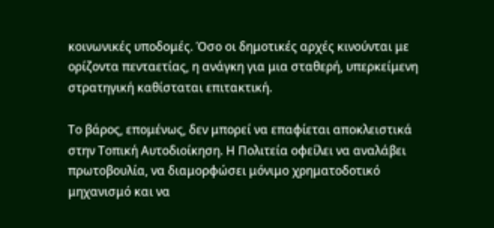κοινωνικές υποδομές. Όσο οι δημοτικές αρχές κινούνται με ορίζοντα πενταετίας, η ανάγκη για μια σταθερή, υπερκείμενη στρατηγική καθίσταται επιτακτική.

Το βάρος, επομένως, δεν μπορεί να επαφίεται αποκλειστικά στην Tοπική Aυτοδιοίκηση. Η Πολιτεία οφείλει να αναλάβει πρωτοβουλία, να διαμορφώσει μόνιμο χρηματοδοτικό μηχανισμό και να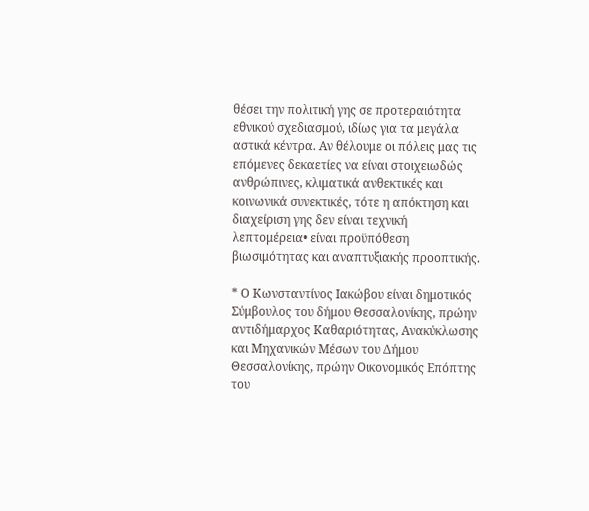θέσει την πολιτική γης σε προτεραιότητα εθνικού σχεδιασμού, ιδίως για τα μεγάλα αστικά κέντρα. Αν θέλουμε οι πόλεις μας τις επόμενες δεκαετίες να είναι στοιχειωδώς ανθρώπινες, κλιματικά ανθεκτικές και κοινωνικά συνεκτικές, τότε η απόκτηση και διαχείριση γης δεν είναι τεχνική λεπτομέρεια• είναι προϋπόθεση βιωσιμότητας και αναπτυξιακής προοπτικής.

* Ο Κωνσταντίνος Ιακώβου είναι δημοτικός Σύμβουλος του δήμου Θεσσαλονίκης, πρώην αντιδήμαρχος Καθαριότητας, Ανακύκλωσης και Μηχανικών Μέσων του Δήμου Θεσσαλονίκης, πρώην Οικονομικός Επόπτης του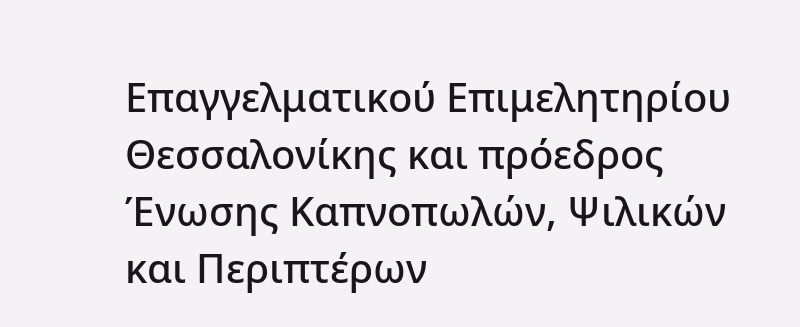Επαγγελματικού Επιμελητηρίου Θεσσαλονίκης και πρόεδρος Ένωσης Καπνοπωλών, Ψιλικών και Περιπτέρων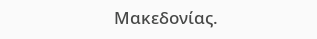Μακεδονίας.